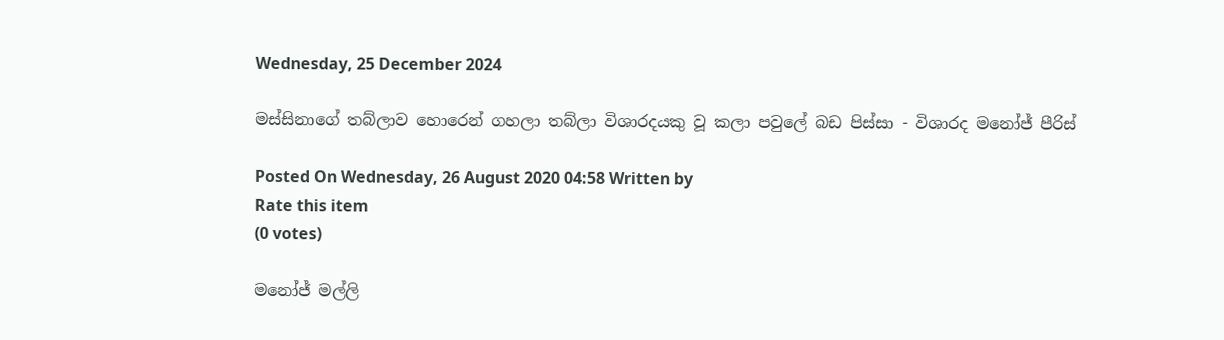Wednesday, 25 December 2024

මස්සිනාගේ තබ්ලාව හොරෙන් ගහලා තබ්ලා විශාරදයකු වූ කලා පවුලේ බඩ පිස්සා - විශාරද මනෝජ් පීරිස්

Posted On Wednesday, 26 August 2020 04:58 Written by
Rate this item
(0 votes)

මනෝජ් මල්ලි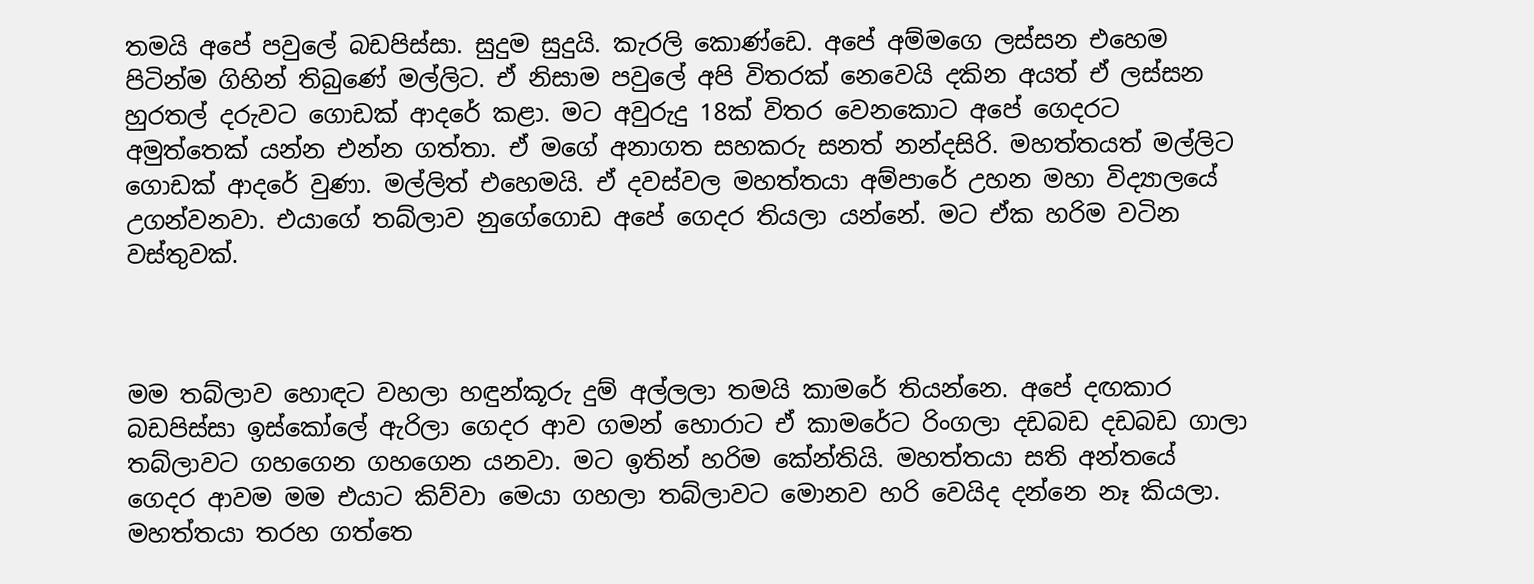තමයි අපේ පවුලේ බඩපිස්සා. සුදුම සුදුයි. කැරලි කොණ්ඩෙ. අපේ අම්මගෙ ලස්සන එහෙම පිටින්ම ගිහින් තිබුණේ මල්ලිට. ඒ නිසාම පවුලේ අපි විතරක් නෙවෙයි දකින අයත් ඒ ලස්සන හුරතල් දරුවට ගොඩක් ආදරේ කළා. මට අවුරුදු 18ක් විතර වෙනකොට අපේ ගෙදරට අමුත්තෙක් යන්න එන්න ගත්තා. ඒ මගේ අනාගත සහකරු සනත් නන්දසිරි. මහත්තයත් මල්ලිට ගොඩක් ආදරේ වුණා. මල්ලිත් එහෙමයි. ඒ දවස්වල මහත්තයා අම්පාරේ උහන මහා විද්‍යාලයේ උගන්වනවා. එයාගේ තබ්ලාව නුගේගොඩ අපේ ගෙදර තියලා යන්නේ. මට ඒක හරිම වටින වස්තුවක්.



මම තබ්ලාව හොඳට වහලා හඳුන්කූරු දුම් අල්ලලා තමයි කාමරේ තියන්නෙ. අපේ දඟකාර බඩපිස්සා ඉස්කෝලේ ඇරිලා ගෙදර ආව ගමන් හොරාට ඒ කාමරේට රිංගලා දඩබඩ දඩබඩ ගාලා තබ්ලාවට ගහගෙන ගහගෙන යනවා. මට ඉතින් හරිම කේන්තියි. මහත්තයා සති අන්තයේ ගෙදර ආවම මම එයාට කිව්වා මෙයා ගහලා තබ්ලාවට මොනව හරි වෙයිද දන්නෙ නෑ කියලා. මහත්තයා තරහ ගත්තෙ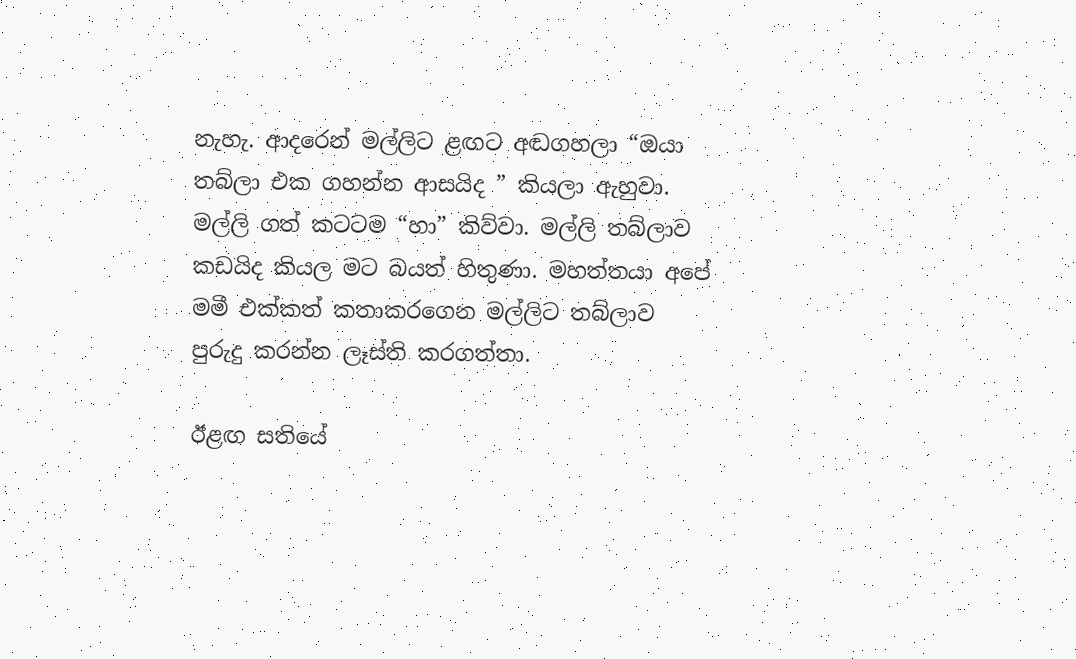නැහැ. ආදරෙන් මල්ලිට ළඟට අඬගහලා “ඔයා තබ්ලා එක ගහන්න ආසයිද ” කියලා ඇහුවා. මල්ලි ගත් කටටම “හා” කිව්වා. මල්ලි තබ්ලාව කඩයිද කියල මට බයත් හිතුණා. මහත්තයා අපේ මමී එක්කත් කතාකරගෙන මල්ලිට තබ්ලාව පුරුදු කරන්න ලෑස්ති කරගත්තා.

ඊළඟ සතියේ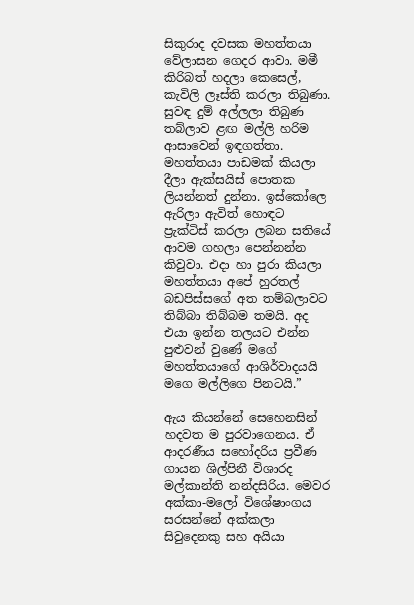සිකුරාද දවසක මහත්තයා වේලාසන ගෙදර ආවා. මමී කිරිබත් හදලා කෙසෙල්, කැවිලි ලෑස්ති කරලා තිබුණා. සුවඳ දුම් අල්ලලා තිබුණ තබ්ලාව ළඟ මල්ලි හරිම ආසාවෙන් ඉඳගත්තා. මහත්තයා පාඩමක් කියලා දීලා ඇක්සයිස් පොතක ලියන්නත් දුන්නා. ඉස්කෝලෙ ඇරිලා ඇවිත් හොඳට ප්‍රැක්ටිස් කරලා ලබන සතියේ ආවම ගහලා පෙන්නන්න කිවුවා. එදා හා පුරා කියලා මහත්තයා අපේ හුරතල් බඩපිස්සගේ අත තම්බලාවට තිබ්බා තිබ්බම තමයි. අද එයා ඉන්න තලයට එන්න පුළුවන් වුණේ මගේ මහත්තයාගේ ආශිර්වාදයයි මගෙ මල්ලිගෙ පිනටයි.”

ඇය කියන්නේ සෙහෙනසින් හදවත ම පුරවාගෙනය. ඒ ආදරණීය සහෝදරිය ප්‍රවීණ ගායන ශිල්පිනී විශාරද මල්කාන්ති නන්දසිරිය. මෙවර අක්කා-මලෝ විශේෂාංගය සරසන්නේ අක්කලා සිවුදෙනකු සහ අයියා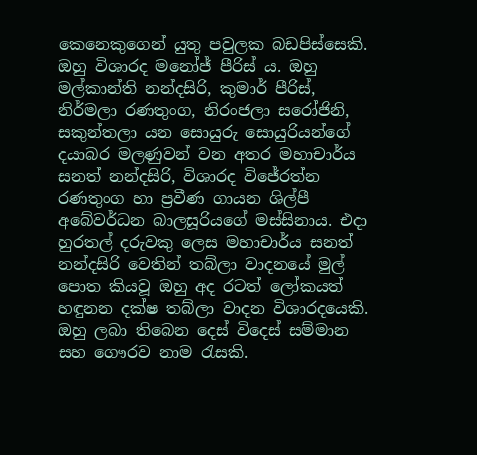කෙනෙකුගෙන් යුතු පවුලක බඩපිස්සෙකි. ඔහු විශාරද මනෝජ් පීරිස් ය. ඔහු මල්කාන්ති නන්දසිරි, කුමාර් පීරිස්, නිර්මලා රණතුංග, නිරංජලා සරෝජිනි, සකුන්තලා යන සොයුරු සොයුරියන්ගේ දයාබර මලණුවන් වන අතර මහාචාර්ය සනත් නන්දසිරි, විශාරද විජේරත්න රණතුංග හා ප්‍රවීණ ගායන ශිල්පී අබේවර්ධන බාලසූරියගේ මස්සිනාය. එදා හුරතල් දරුවකු ලෙස මහාචාර්ය සනත් නන්දසිරි වෙතින් තබ්ලා වාදනයේ මුල් පොත කියවූ ඔහු අද රටත් ලෝකයත් හඳුනන දක්ෂ තබ්ලා වාදන විශාරදයෙකි. ඔහු ලබා තිබෙන දෙස් විදෙස් සම්මාන සහ ගෞරව නාම රැසකි.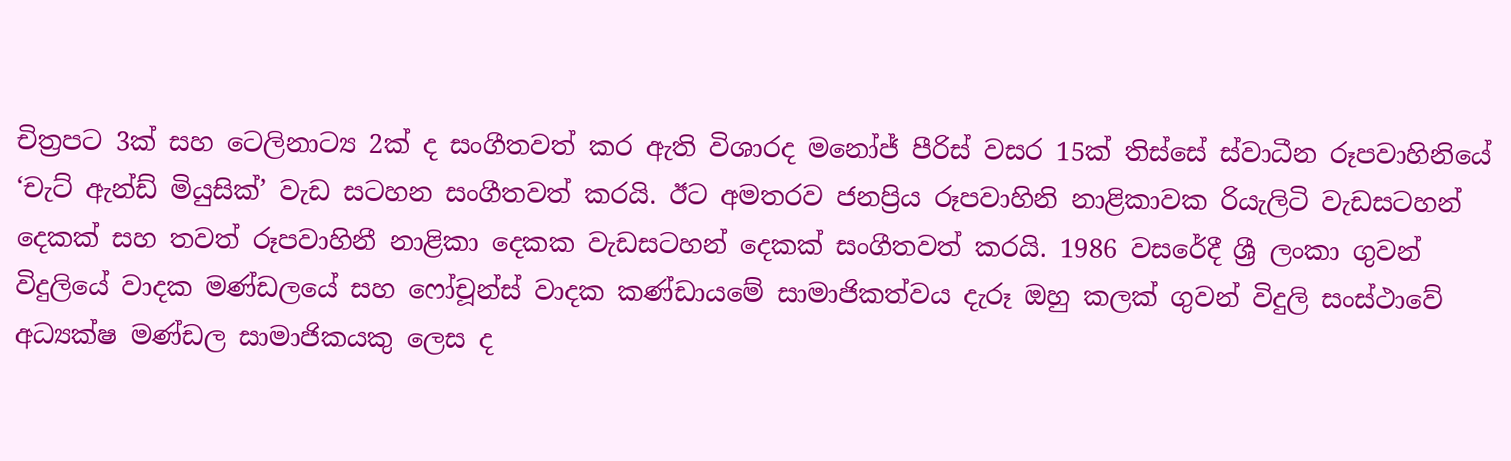චිත්‍රපට 3ක් සහ ටෙලිනාට්‍ය 2ක් ද සංගීතවත් කර ඇති විශාරද මනෝජ් පීරිස් වසර 15ක් තිස්සේ ස්වාධීන රූපවාහිනියේ ‘චැට් ඇන්ඩ් මියුසික්’ වැඩ සටහන සංගීතවත් කරයි. ඊට අමතරව ජනප්‍රිය රූපවාහිනි නාළිකාවක රියැලිටි වැඩසටහන් දෙකක් සහ තවත් රූපවාහිනී නාළිකා දෙකක වැඩසටහන් දෙකක් සංගීතවත් කරයි. 1986 වසරේදී ශ්‍රී ලංකා ගුවන් විදුලියේ වාදක මණ්ඩලයේ සහ ෆෝචූන්ස් වාදක කණ්ඩායමේ සාමාජිකත්වය දැරූ ඔහු කලක් ගුවන් විදුලි සංස්ථාවේ අධ්‍යක්ෂ මණ්ඩල සාමාජිකයකු ලෙස ද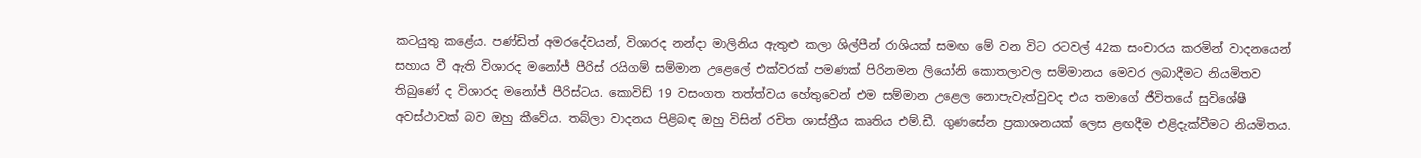කටයුතු කළේය. පණ්ඩිත් අමරදේවයන්, විශාරද නන්දා මාලිනිය ඇතුළු කලා ශිල්පීන් රාශියක් සමඟ මේ වන විට රටවල් 42ක සංචාරය කරමින් වාදනයෙන් සහාය වී ඇති විශාරද මනෝජ් පීරිස් රයිගම් සම්මාන උළෙලේ එක්වරක් පමණක් පිරිනමන ලියෝනි කොතලාවල සම්මානය මෙවර ලබාදීමට නියමිතව තිබුණේ ද විශාරද මනෝජ් පීරිස්ටය. කොවිඩ් 19 වසංගත තත්ත්වය හේතුවෙන් එම සම්මාන උළෙල නොපැවැත්වුවද එය තමාගේ ජීවිතයේ සුවිශේෂී අවස්ථාවක් බව ඔහු කීවේය. තබ්ලා වාදනය පිළිබඳ ඔහු විසින් රචිත ශාස්ත්‍රීය කෘතිය එම්.ඩී. ගුණසේන ප්‍රකාශනයක් ලෙස ළඟදීම එළිදැක්වීමට නියමිතය.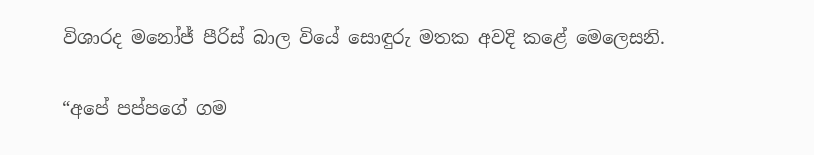විශාරද මනෝජ් පීරිස් බාල වියේ සොඳුරු මතක අවදි කළේ මෙලෙසනි.

“අපේ පප්පගේ ගම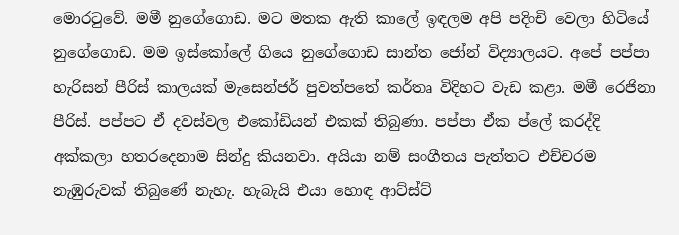මොරටුවේ. මමී නුගේගොඩ. මට මතක ඇති කාලේ ඉඳලම අපි පදිංචි වෙලා හිටියේ නුගේගොඩ. මම ඉස්කෝලේ ගියෙ නුගේගොඩ සාන්ත ජෝන් විද්‍යාලයට. අපේ පප්පා හැරිසන් පීරිස් කාලයක් මැසෙන්ජර් පුවත්පතේ කර්තෘ විදිහට වැඩ කළා. මමී රෙජිනා පීරිස්. පප්පට ඒ දවස්වල එකෝඩියන් එකක් තිබුණා. පප්පා ඒක ප්ලේ කරද්දි අක්කලා හතරදෙනාම සින්දු කියනවා. අයියා නම් සංගීතය පැත්තට එච්චරම නැඹුරුවක් තිබුණේ නැහැ. හැබැයි එයා හොඳ ආට්ස්ට්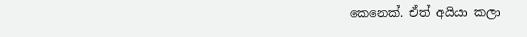කෙනෙක්. ඒත් අයියා කලා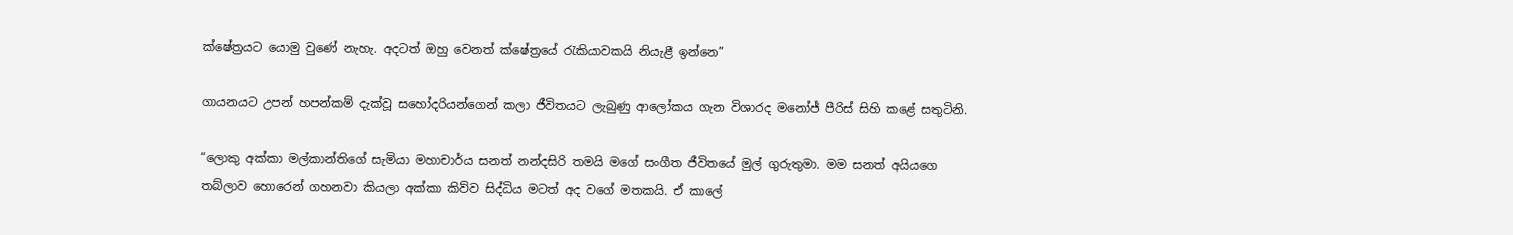ක්ෂේත්‍රයට යොමු වුණේ නැහැ. අදටත් ඔහු වෙනත් ක්ෂේත්‍රයේ රැකියාවකයි නියැළී ඉන්නෙ”

ගායනයට උපන් හපන්කම් දැක්වූ සහෝදරියන්ගෙන් කලා ජීවිතයට ලැබුණු ආලෝකය ගැන විශාරද මනෝජ් පීරිස් සිහි කළේ සතුටිනි.

“ලොකු අක්කා මල්කාන්තිගේ සැමියා මහාචාර්ය සනත් නන්දසිරි තමයි මගේ සංගීත ජීවිතයේ මුල් ගුරුතුමා. මම සනත් අයියගෙ තබ්ලාව හොරෙන් ගහනවා කියලා අක්කා කිව්ව සිද්ධිය මටත් අද වගේ මතකයි. ඒ කාලේ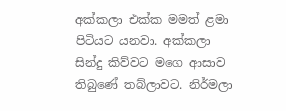අක්කලා එක්ක මමත් ළමා පිටියට යනවා. අක්කලා සින්දු කිව්වට මගෙ ආසාව තිබුණේ තබ්ලාවට. නිර්මලා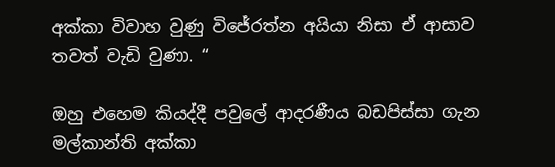අක්කා විවාහ වුණු විජේරත්න අයියා නිසා ඒ ආසාව තවත් වැඩි වුණා. “

ඔහු එහෙම කියද්දී පවුලේ ආදරණීය බඩපිස්සා ගැන මල්කාන්ති අක්කා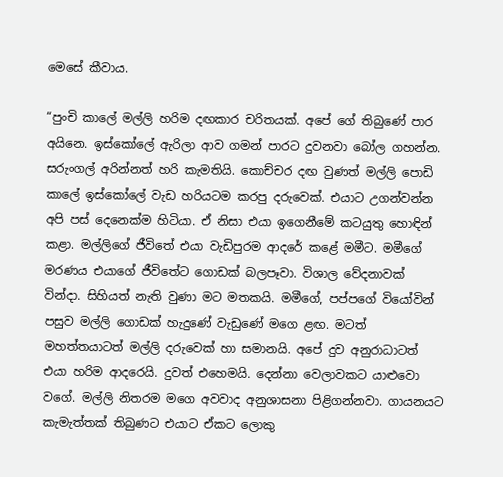මෙසේ කීවාය.

“පුංචි කාලේ මල්ලි හරිම දඟකාර චරිතයක්. අපේ ගේ තිබුණේ පාර අයිනෙ. ඉස්කෝලේ ඇරිලා ආව ගමන් පාරට දුවනවා බෝල ගහන්න. සරුංගල් අරින්නත් හරි කැමතියි. කොච්චර දඟ වුණත් මල්ලි පොඩි කාලේ ඉස්කෝලේ වැඩ හරියටම කරපු දරුවෙක්. එයාට උගන්වන්න අපි පස් දෙනෙක්ම හිටියා. ඒ නිසා එයා ඉගෙනීමේ කටයුතු හොඳින් කළා. මල්ලිගේ ජීවිතේ එයා වැඩිපුරම ආදරේ කළේ මමීට. මමීගේ මරණය එයාගේ ජීවිතේට ගොඩක් බලපෑවා. විශාල වේදනාවක් වින්දා. සිහියත් නැති වුණා මට මතකයි. මමීගේ, පප්පගේ වියෝවින් පසුව මල්ලි ගොඩක් හැදුණේ වැඩුණේ මගෙ ළඟ. මටත් මහත්තයාටත් මල්ලි දරුවෙක් හා සමානයි. අපේ දුව අනුරාධාටත් එයා හරිම ආදරෙයි. දුවත් එහෙමයි. දෙන්නා වෙලාවකට යාළුවො වගේ. මල්ලි නිතරම මගෙ අවවාද අනුශාසනා පිළිගන්නවා. ගායනයට කැමැත්තක් තිබුණට එයාට ඒකට ලොකු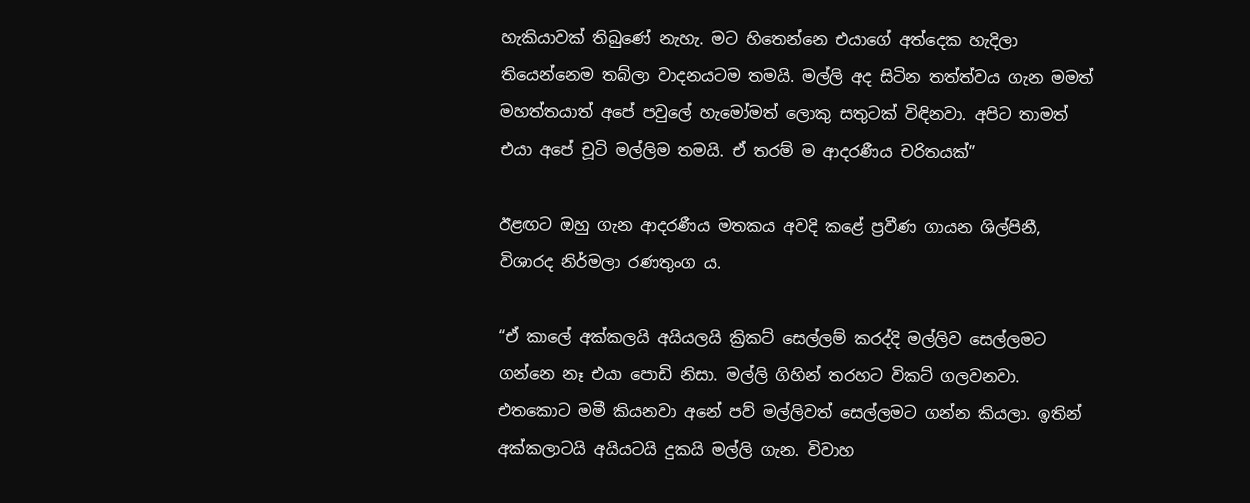හැකියාවක් තිබුණේ නැහැ. මට හිතෙන්නෙ එයාගේ අත්දෙක හැදිලා තියෙන්නෙම තබ්ලා වාදනයටම තමයි. මල්ලි අද සිටින තත්ත්වය ගැන මමත් මහත්තයාත් අපේ පවුලේ හැමෝමත් ලොකු සතුටක් විඳිනවා. අපිට තාමත් එයා අපේ චූටි මල්ලිම තමයි. ඒ තරම් ම ආදරණීය චරිතයක්”

ඊළඟට ඔහු ගැන ආදරණීය මතකය අවදි කළේ ප්‍රවීණ ගායන ශිල්පිනී, විශාරද නිර්මලා රණතුංග ය.

“ඒ කාලේ අක්කලයි අයියලයි ක්‍රිකට් සෙල්ලම් කරද්දි මල්ලිව සෙල්ලමට ගන්නෙ නෑ එයා පොඩි නිසා. මල්ලි ගිහින් තරහට විකට් ගලවනවා. එතකොට මමී කියනවා අනේ පව් මල්ලිවත් සෙල්ලමට ගන්න කියලා. ඉතින් අක්කලාටයි අයියටයි දුකයි මල්ලි ගැන. විවාහ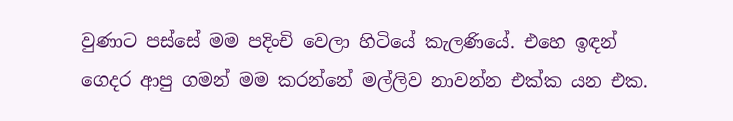වුණාට පස්සේ මම පදිංචි වෙලා හිටියේ කැලණියේ. එහෙ ඉඳන් ගෙදර ආපු ගමන් මම කරන්නේ මල්ලිව නාවන්න එක්ක යන එක.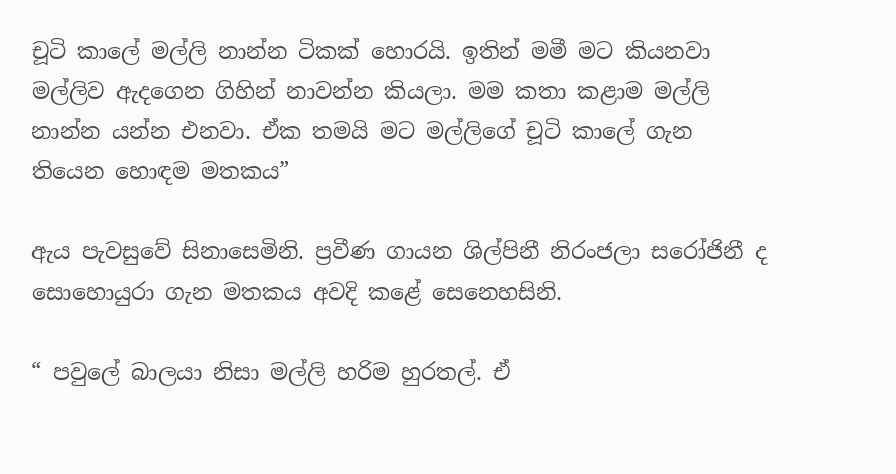චූටි කාලේ මල්ලි නාන්න ටිකක් හොරයි. ඉතින් මමී මට කියනවා මල්ලිව ඇදගෙන ගිහින් නාවන්න කියලා. මම කතා කළාම මල්ලි නාන්න යන්න එනවා. ඒක තමයි මට මල්ලිගේ චූටි කාලේ ගැන තියෙන හොඳම මතකය”

ඇය පැවසුවේ සිනාසෙමිනි. ප්‍රවීණ ගායන ශිල්පිනී නිරංජලා සරෝජිනී ද සොහොයුරා ගැන මතකය අවදි කළේ සෙනෙහසිනි.

“ පවුලේ බාලයා නිසා මල්ලි හරිම හුරතල්. ඒ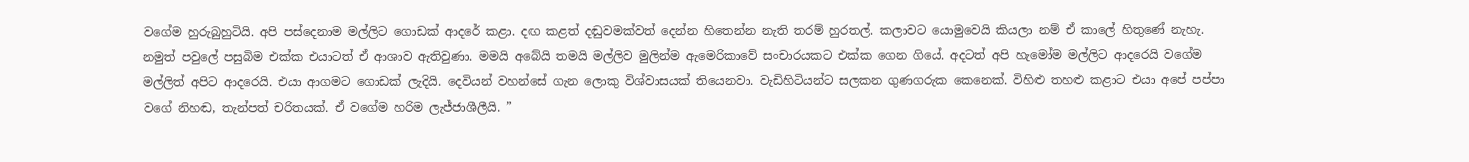වගේම හුරුබුහුටියි. අපි පස්දෙනාම මල්ලිට ගොඩක් ආදරේ කළා. දඟ කළත් දඬුවමක්වත් දෙන්න හිතෙන්න නැති තරම් හුරතල්. කලාවට යොමුවෙයි කියලා නම් ඒ කාලේ හිතුණේ නැහැ. නමුත් පවුලේ පසුබිම එක්ක එයාටත් ඒ ආශාව ඇතිවුණා. මමයි අබේයි තමයි මල්ලිව මුලින්ම ඇමෙරිකාවේ සංචාරයකට එක්ක ගෙන ගියේ. අදටත් අපි හැමෝම මල්ලිට ආදරෙයි වගේම මල්ලිත් අපිට ආදරෙයි. එයා ආගමට ගොඩක් ලැදියි. දෙවියන් වහන්සේ ගැන ලොකු විශ්වාසයක් තියෙනවා. වැඩිහිටියන්ට සලකන ගුණගරුක කෙනෙක්. විහිළු තහළු කළාට එයා අපේ පප්පා වගේ නිහඬ, තැන්පත් චරිතයක්. ඒ වගේම හරිම ලැජ්ජාශීලීයි. ”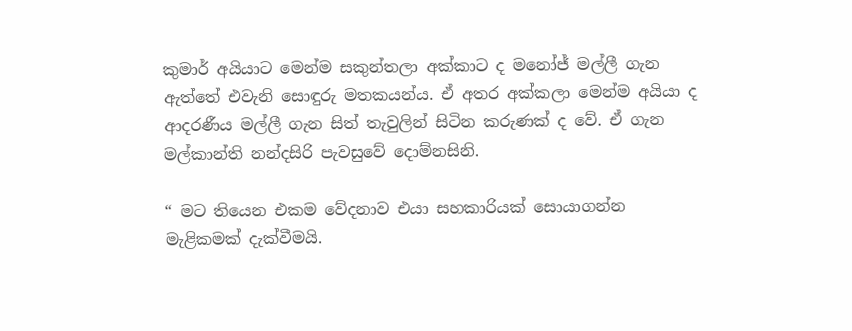කුමාර් අයියාට මෙන්ම සකුන්තලා අක්කාට ද මනෝජ් මල්ලී ගැන ඇත්තේ එවැනි සොඳුරු මතකයන්ය. ඒ අතර අක්කලා මෙන්ම අයියා ද ආදරණීය මල්ලී ගැන සිත් තැවුලින් සිටින කරුණක් ද වේ. ඒ ගැන මල්කාන්ති නන්දසිරි පැවසුවේ දොම්නසිනි.

“ මට තියෙන එකම වේදනාව එයා සහකාරියක් සොයාගන්න මැළිකමක් දැක්වීමයි.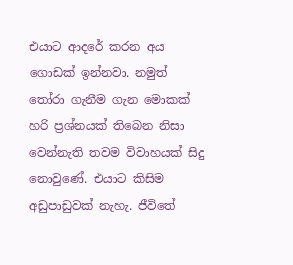එයාට ආදරේ කරන අය ගොඩක් ඉන්නවා. නමුත් තෝරා ගැනීම ගැන මොකක් හරි ප්‍රශ්නයක් තිබෙන නිසා වෙන්නැති තවම විවාහයක් සිදු නොවුණේ. එයාට කිසිම අඩුපාඩුවක් නැහැ. ජීවිතේ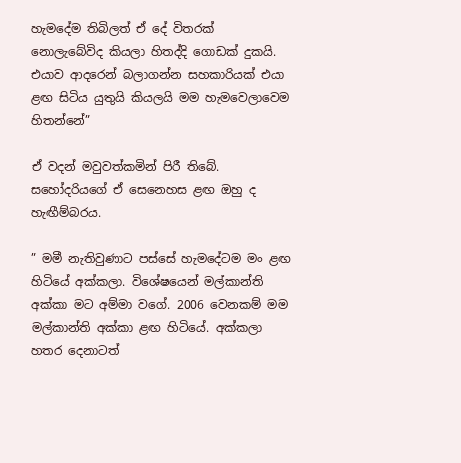හැමදේම තිබිලත් ඒ දේ විතරක් නොලැබේවිද කියලා හිතද්දි ගොඩක් දුකයි. එයාව ආදරෙන් බලාගන්න සහකාරියක් එයා ළඟ සිටිය යුතුයි කියලයි මම හැමවෙලාවෙම හිතන්නේ”

ඒ වදන් මවුවත්කමින් පිරී තිබේ. සහෝදරියගේ ඒ සෙනෙහස ළඟ ඔහු ද හැඟීම්බරය.

” මමී නැතිවුණාට පස්සේ හැමදේටම මං ළඟ හිටියේ අක්කලා. විශේෂයෙන් මල්කාන්ති අක්කා මට අම්මා වගේ. 2006 වෙනකම් මම මල්කාන්ති අක්කා ළඟ හිටියේ. අක්කලා හතර දෙනාටත්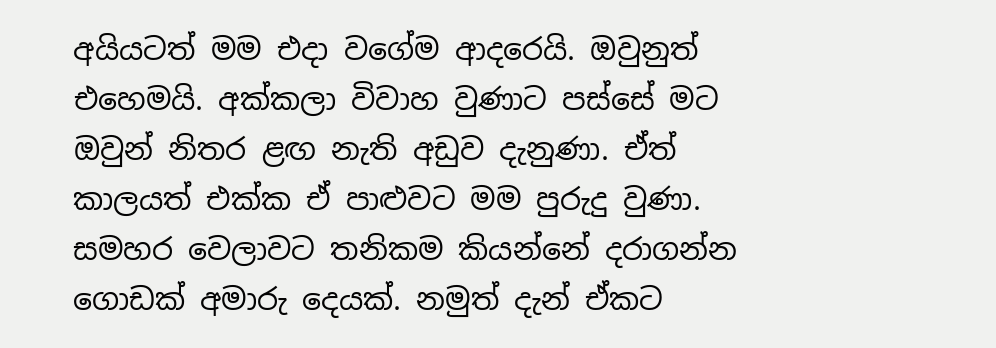අයියටත් මම එදා වගේම ආදරෙයි. ඔවුනුත් එහෙමයි. අක්කලා විවාහ වුණාට පස්සේ මට ඔවුන් නිතර ළඟ නැති අඩුව දැනුණා. ඒත් කාලයත් එක්ක ඒ පාළුවට මම පුරුදු වුණා. සමහර වෙලාවට තනිකම කියන්නේ දරාගන්න ගොඩක් අමාරු දෙයක්. නමුත් දැන් ඒකට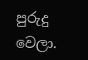පුරුදු වෙලා.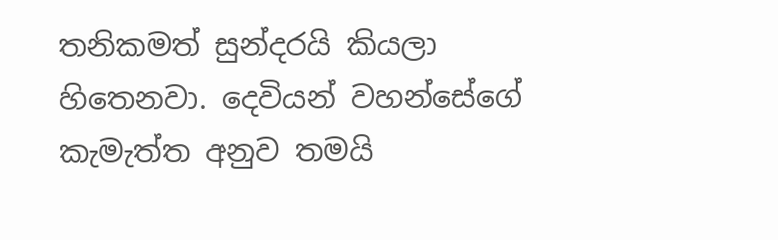තනිකමත් සුන්දරයි කියලා හිතෙනවා. දෙවියන් වහන්සේගේ කැමැත්ත අනුව තමයි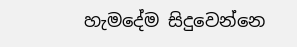හැමදේම සිදුවෙන්නෙ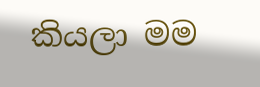කියලා මම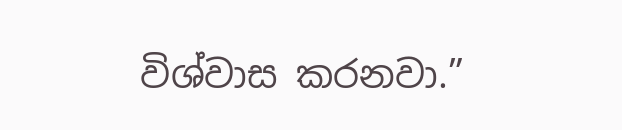විශ්වාස කරනවා.”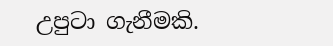උපුටා ගැනීමකි.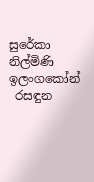සුරේකා නිල්මිණි ඉලංගකෝන්
 රසඳුන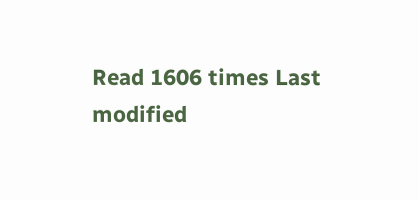Read 1606 times Last modified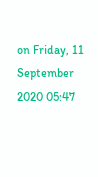on Friday, 11 September 2020 05:47